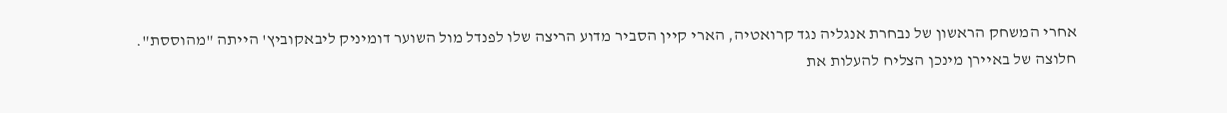אחרי המשחק הראשון של נבחרת אנגליה נגד קרואטיה, הארי קיין הסביר מדוע הריצה שלו לפנדל מול השוער דומיניק ליבאקוביץ' הייתה "מהוססת". חלוצה של באיירן מינכן הצליח להעלות את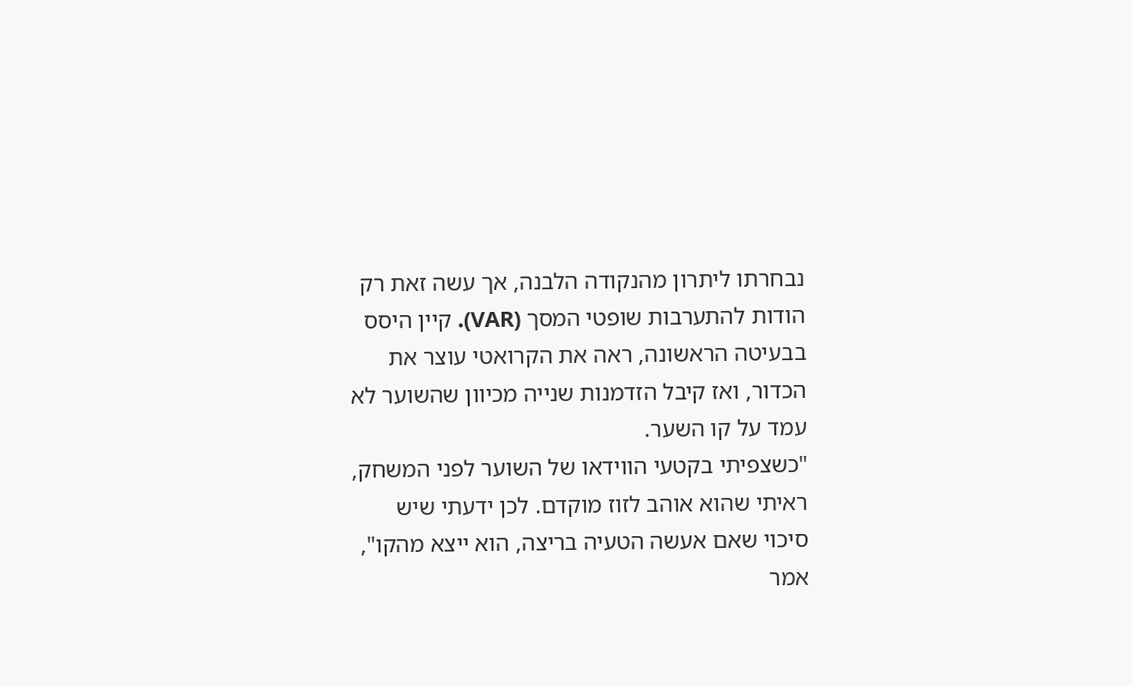נבחרתו ליתרון מהנקודה הלבנה, אך עשה זאת רק הודות להתערבות שופטי המסך (VAR). קיין היסס בבעיטה הראשונה, ראה את הקרואטי עוצר את הכדור, ואז קיבל הזדמנות שנייה מכיוון שהשוער לא עמד על קו השער.
"כשצפיתי בקטעי הווידאו של השוער לפני המשחק, ראיתי שהוא אוהב לזוז מוקדם. לכן ידעתי שיש סיכוי שאם אעשה הטעיה בריצה, הוא ייצא מהקו", אמר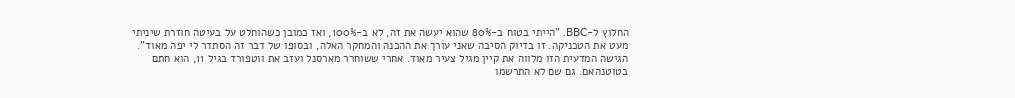החלוץ ל-BBC. "הייתי בטוח ב-80% שהוא יעשה את זה, לא ב-100%, ואז כמובן כשהוחלט על בעיטה חוזרת שיניתי מעט את הטכניקה. זו בדיוק הסיבה שאני עורך את ההכנה והמחקר האלה, ובסופו של דבר זה הסתדר לי יפה מאוד".
הגישה המדעית הזו מלווה את קיין מגיל צעיר מאוד. אחרי ששוחרר מארסנל ועזב את ווטפורד בגיל 11, הוא חתם בטוטנהאם. גם שם לא התרשמו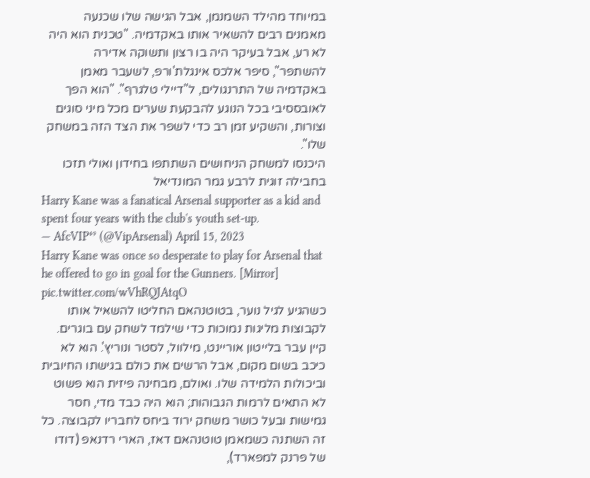במיוחד מהילד השמנמן, אבל הגישה שלו שכנעה מאמנים רבים להשאיר אותו באקדמיה. "טכנית הוא היה לא רע, אבל בעיקר היה בו רצון ותשוקה אדירה להשתפר", סיפר אלכס אינגלת'ורפ, לשעבר מאמן באקדמיה של התרנגולים, ל"דיילי טלגרף". "הוא הפך לאובססיבי בכל הנוגע להבקעת שערים מכל מיני סוגים וצורות, והשקיע זמן רב כדי לשפר את הצד הזה במשחק שלו".
היכנסו למשחק הניחושים השתתפו בחידון ואולי תזכו בחבילה זוגית לרבע גמר המונדיאל
Harry Kane was a fanatical Arsenal supporter as a kid and spent four years with the club's youth set-up.
— AfcVIP⁴⁹ (@VipArsenal) April 15, 2023
Harry Kane was once so desperate to play for Arsenal that he offered to go in goal for the Gunners. [Mirror] pic.twitter.com/wVhRQJAtqO
כשהגיע לגיל נוער, בטוטנהאם החליטו להשאיל אותו לקבוצות מליגות נמוכות כדי שילמד לשחק עם בוגרים. קיין עבר בלייטון אוריינט, מילוול, לסטר ונוריץ'. הוא לא כיכב בשום מקום, אבל הרשים את כולם בגישתו החיובית וביכולות הלמידה שלו. ואולם, מבחינה פיזית הוא פשוט לא התאים לרמות הגבוהות; הוא היה כבד מדי, חסר גמישות ובעל כושר משחק ירוד ביחס לחבריו לקבוצה. כל זה השתנה כשמאמן טוטנהאם דאז, הארי רדנאפ (דודו של פרנק למפארד),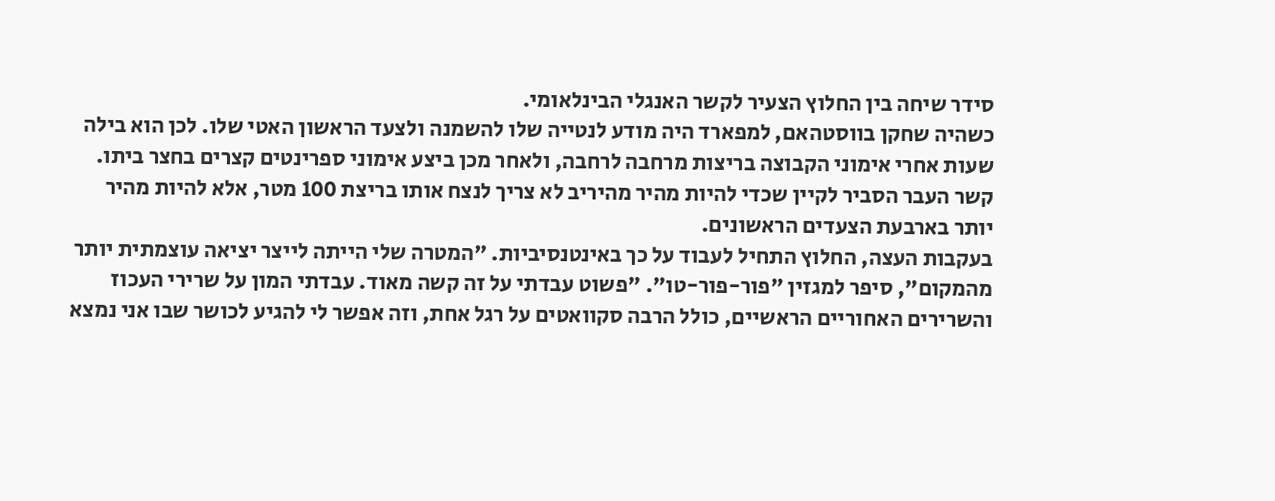סידר שיחה בין החלוץ הצעיר לקשר האנגלי הבינלאומי.
כשהיה שחקן בווסטהאם, למפארד היה מודע לנטייה שלו להשמנה ולצעד הראשון האטי שלו. לכן הוא בילה שעות אחרי אימוני הקבוצה בריצות מרחבה לרחבה, ולאחר מכן ביצע אימוני ספרינטים קצרים בחצר ביתו. קשר העבר הסביר לקיין שכדי להיות מהיר מהיריב לא צריך לנצח אותו בריצת 100 מטר, אלא להיות מהיר יותר בארבעת הצעדים הראשונים.
בעקבות העצה, החלוץ התחיל לעבוד על כך באינטנסיביות. "המטרה שלי הייתה לייצר יציאה עוצמתית יותר מהמקום", סיפר למגזין "פור-פור-טו". "פשוט עבדתי על זה קשה מאוד. עבדתי המון על שרירי העכוז והשרירים האחוריים הראשיים, כולל הרבה סקוואטים על רגל אחת, וזה אפשר לי להגיע לכושר שבו אני נמצא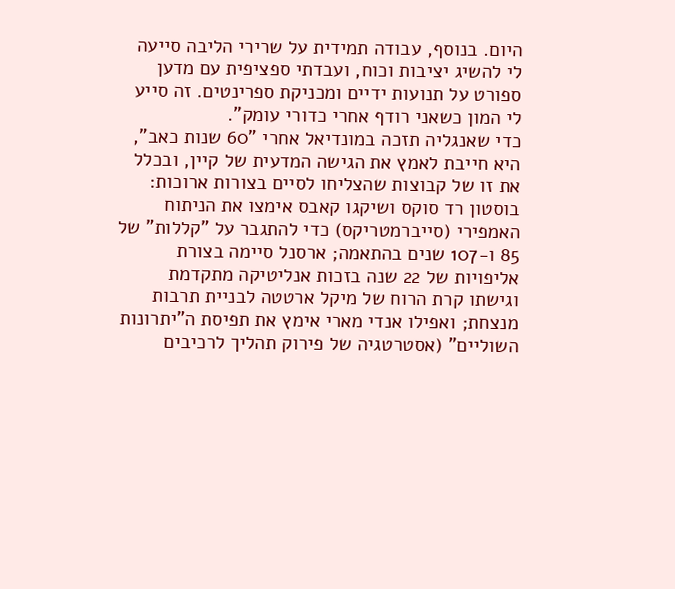היום. בנוסף, עבודה תמידית על שרירי הליבה סייעה לי להשיג יציבות וכוח, ועבדתי ספציפית עם מדען ספורט על תנועות ידיים ומכניקת ספרינטים. זה סייע לי המון כשאני רודף אחרי כדורי עומק".
כדי שאנגליה תזכה במונדיאל אחרי "60 שנות כאב", היא חייבת לאמץ את הגישה המדעית של קיין, ובכלל את זו של קבוצות שהצליחו לסיים בצורות ארוכות: בוסטון רד סוקס ושיקגו קאבס אימצו את הניתוח האמפירי (סייברמטריקס) כדי להתגבר על "קללות" של 85 ו-107 שנים בהתאמה; ארסנל סיימה בצורת אליפויות של 22 שנה בזכות אנליטיקה מתקדמת וגישתו קרת הרוח של מיקל ארטטה לבניית תרבות מנצחת; ואפילו אנדי מארי אימץ את תפיסת ה"יתרונות השוליים" (אסטרטגיה של פירוק תהליך לרכיבים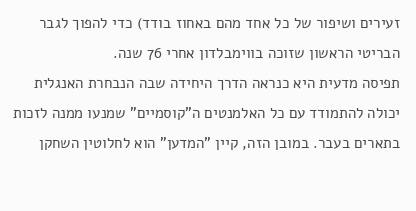זעירים ושיפור של כל אחד מהם באחוז בודד) כדי להפוך לגבר הבריטי הראשון שזוכה בווימבלדון אחרי 76 שנה.
תפיסה מדעית היא כנראה הדרך היחידה שבה הנבחרת האנגלית יכולה להתמודד עם כל האלמנטים ה"קוסמיים" שמנעו ממנה לזכות בתארים בעבר. במובן הזה, קיין "המדען" הוא לחלוטין השחקן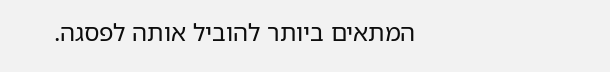המתאים ביותר להוביל אותה לפסגה.